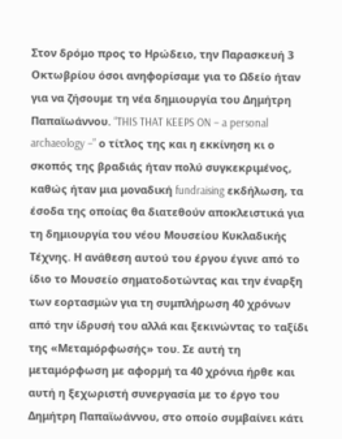Στον δρόμο προς το Ηρώδειο, την Παρασκευή 3 Οκτωβρίου όσοι ανηφορίσαμε για το Ωδείο ήταν για να ζήσουμε τη νέα δημιουργία του Δημήτρη Παπαϊωάννου. “THIS THAT KEEPS ON – a personal archaeology –” ο τίτλος της και η εκκίνηση κι ο σκοπός της βραδιάς ήταν πολύ συγκεκριμένος, καθώς ήταν μια μοναδική fundraising εκδήλωση, τα έσοδα της οποίας θα διατεθούν αποκλειστικά για τη δημιουργία του νέου Μουσείου Κυκλαδικής Τέχνης. Η ανάθεση αυτού του έργου έγινε από το ίδιο το Μουσείο σηματοδοτώντας και την έναρξη των εορτασμών για τη συμπλήρωση 40 χρόνων από την ίδρυσή του αλλά και ξεκινώντας το ταξίδι της «Μεταμόρφωσής» του. Σε αυτή τη μεταμόρφωση με αφορμή τα 40 χρόνια ήρθε και αυτή η ξεχωριστή συνεργασία με το έργο του Δημήτρη Παπαϊωάννου, στο οποίο συμβαίνει κάτι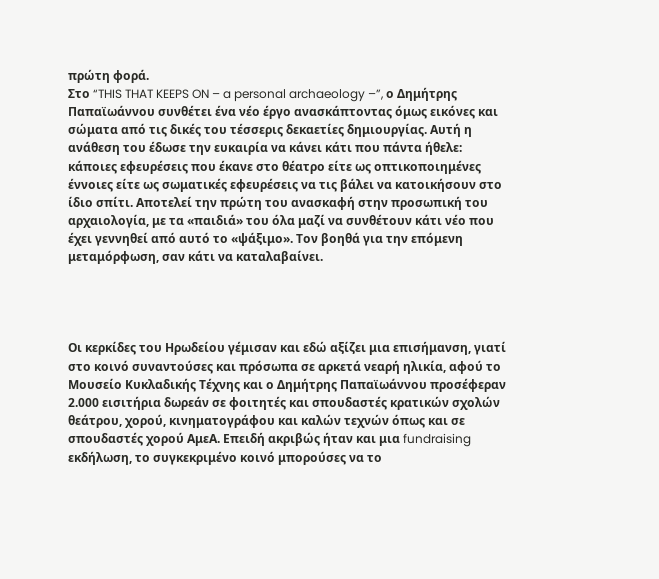πρώτη φορά.
Στο “THIS THAT KEEPS ON – a personal archaeology –”, ο Δημήτρης Παπαϊωάννου συνθέτει ένα νέο έργο ανασκάπτοντας όμως εικόνες και σώματα από τις δικές του τέσσερις δεκαετίες δημιουργίας. Αυτή η ανάθεση του έδωσε την ευκαιρία να κάνει κάτι που πάντα ήθελε: κάποιες εφευρέσεις που έκανε στο θέατρο είτε ως οπτικοποιημένες έννοιες είτε ως σωματικές εφευρέσεις να τις βάλει να κατοικήσουν στο ίδιο σπίτι. Αποτελεί την πρώτη του ανασκαφή στην προσωπική του αρχαιολογία, με τα «παιδιά» του όλα μαζί να συνθέτουν κάτι νέο που έχει γεννηθεί από αυτό το «ψάξιμο». Τον βοηθά για την επόμενη μεταμόρφωση, σαν κάτι να καταλαβαίνει.




Οι κερκίδες του Ηρωδείου γέμισαν και εδώ αξίζει μια επισήμανση, γιατί στο κοινό συναντούσες και πρόσωπα σε αρκετά νεαρή ηλικία, αφού το Μουσείο Κυκλαδικής Τέχνης και ο Δημήτρης Παπαϊωάννου προσέφεραν 2.000 εισιτήρια δωρεάν σε φοιτητές και σπουδαστές κρατικών σχολών θεάτρου, χορού, κινηματογράφου και καλών τεχνών όπως και σε σπουδαστές χορού ΑμεΑ. Επειδή ακριβώς ήταν και μια fundraising εκδήλωση, το συγκεκριμένο κοινό μπορούσες να το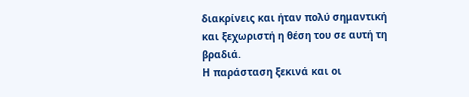διακρίνεις και ήταν πολύ σημαντική και ξεχωριστή η θέση του σε αυτή τη βραδιά.
Η παράσταση ξεκινά και οι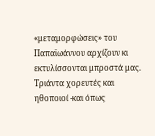«μεταμορφώσεις» του Παπαϊωάννου αρχίζουν κι εκτυλίσσονται μπροστά μας. Τριάντα χορευτές και ηθοποιοί -και όπως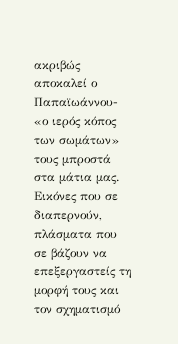ακριβώς αποκαλεί ο Παπαϊωάννου- «ο ιερός κόπος των σωμάτων» τους μπροστά στα μάτια μας. Εικόνες που σε διαπερνούν, πλάσματα που σε βάζουν να επεξεργαστείς τη μορφή τους και τον σχηματισμό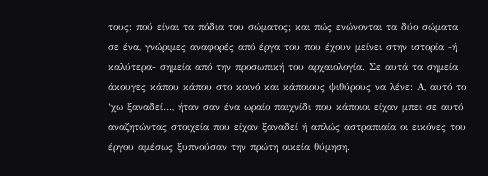τους: πού είναι τα πόδια του σώματος; και πώς ενώνονται τα δύο σώματα σε ένα, γνώριμες αναφορές από έργα του που έχουν μείνει στην ιστορία -ή καλύτερα- σημεία από την προσωπική του αρχαιολογία. Σε αυτά τα σημεία άκουγες κάπου κάπου στο κοινό και κάποιους ψιθύρους να λένε: Α, αυτό το ‘χω ξαναδεί…, ήταν σαν ένα ωραίο παιχνίδι που κάποιοι είχαν μπει σε αυτό αναζητώντας στοιχεία που είχαν ξαναδεί ή απλώς αστραπιαία οι εικόνες του έργου αμέσως ξυπνούσαν την πρώτη οικεία θύμηση.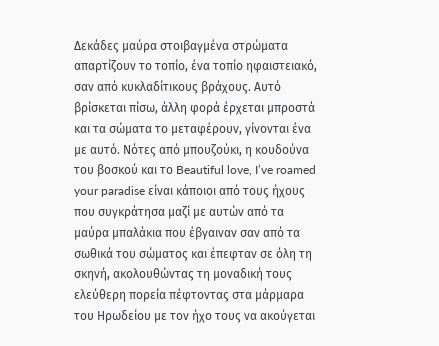Δεκάδες μαύρα στοιβαγμένα στρώματα απαρτίζουν το τοπίο, ένα τοπίο ηφαιστειακό, σαν από κυκλαδίτικους βράχους. Αυτό βρίσκεται πίσω, άλλη φορά έρχεται μπροστά και τα σώματα το μεταφέρουν, γίνονται ένα με αυτό. Νότες από μπουζούκι, η κουδούνα του βοσκού και το Beautiful love, I’ve roamed your paradise είναι κάποιοι από τους ήχους που συγκράτησα μαζί με αυτών από τα μαύρα μπαλάκια που έβγαιναν σαν από τα σωθικά του σώματος και έπεφταν σε όλη τη σκηνή, ακολουθώντας τη μοναδική τους ελεύθερη πορεία πέφτοντας στα μάρμαρα του Ηρωδείου με τον ήχο τους να ακούγεται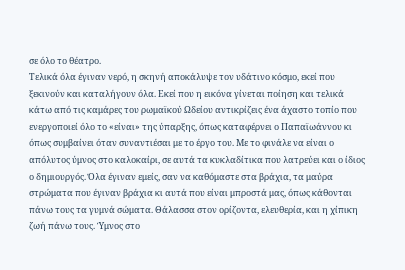σε όλο το θέατρο.
Τελικά όλα έγιναν νερό, η σκηνή αποκάλυψε τον υδάτινο κόσμο, εκεί που ξεκινούν και καταλήγουν όλα. Εκεί που η εικόνα γίνεται ποίηση και τελικά κάτω από τις καμάρες του ρωμαϊκού Ωδείου αντικρίζεις ένα άχαστο τοπίο που ενεργοποιεί όλο το «είναι» της ύπαρξης, όπως καταφέρνει ο Παπαϊωάννου κι όπως συμβαίνει όταν συναντιέσαι με το έργο του. Με το φινάλε να είναι ο απόλυτος ύμνος στο καλοκαίρι, σε αυτά τα κυκλαδίτικα που λατρεύει και ο ίδιος ο δημιουργός. Όλα έγιναν εμείς, σαν να καθόμαστε στα βράχια, τα μαύρα στρώματα που έγιναν βράχια κι αυτά που είναι μπροστά μας, όπως κάθονται πάνω τους τα γυμνά σώματα. Θάλασσα στον ορίζοντα, ελευθερία, και η χίπικη ζωή πάνω τους. Ύμνος στο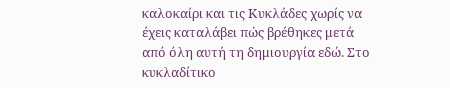καλοκαίρι και τις Κυκλάδες χωρίς να έχεις καταλάβει πώς βρέθηκες μετά από όλη αυτή τη δημιουργία εδώ. Στο κυκλαδίτικο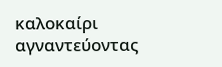καλοκαίρι αγναντεύοντας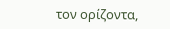τον ορίζοντα,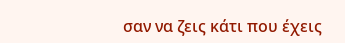σαν να ζεις κάτι που έχεις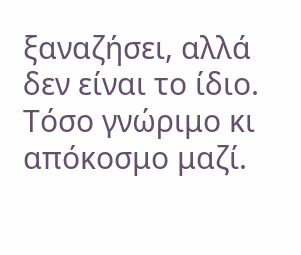ξαναζήσει, αλλά δεν είναι το ίδιο. Τόσο γνώριμο κι απόκοσμο μαζί.